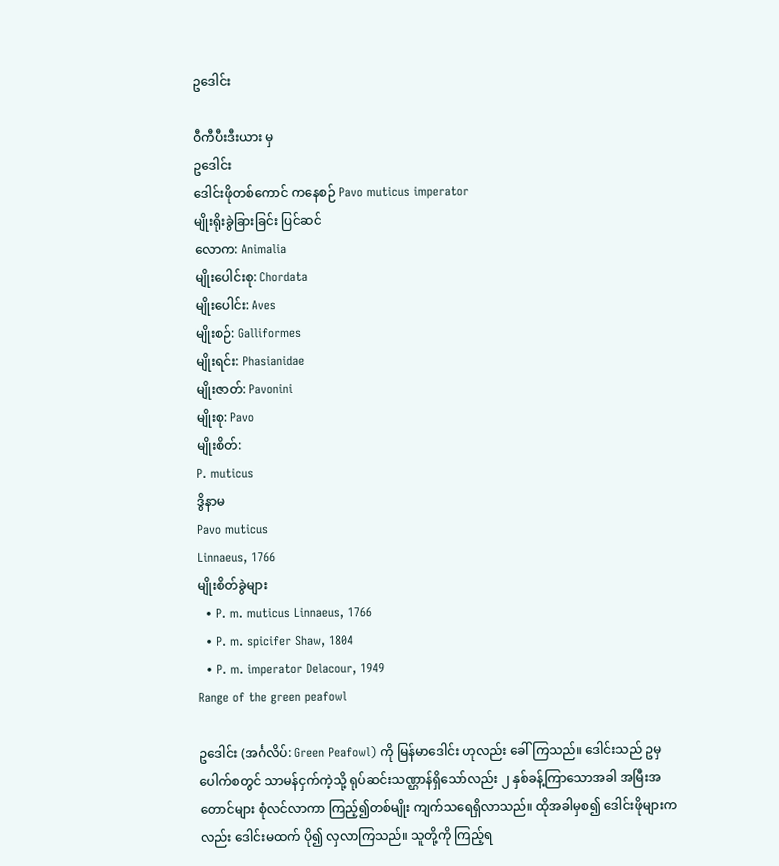ဥဒေါင်း

ဝီကီပီးဒီးယား မှ
ဥဒေါင်း
ဒေါင်းဖိုတစ်ကောင် ကနေစဉ် Pavo muticus imperator
မျိုးရိုးခွဲခြားခြင်း ပြင်ဆင်
လောက: Animalia
မျိုးပေါင်းစု: Chordata
မျိုးပေါင်း: Aves
မျိုးစဉ်: Galliformes
မျိုးရင်း: Phasianidae
မျိုးဇာတ်: Pavonini
မျိုးစု: Pavo
မျိုးစိတ်:
P. muticus
ဒွိနာမ
Pavo muticus
Linnaeus, 1766
မျိုးစိတ်ခွဲများ
  • P. m. muticus Linnaeus, 1766
  • P. m. spicifer Shaw, 1804
  • P. m. imperator Delacour, 1949
Range of the green peafowl

ဥဒေါင်း (အင်္ဂလိပ်: Green Peafowl) ကို မြန်မာဒေါင်း ဟုလည်း ခေါ်ကြသည်။ ဒေါင်းသည် ဥမှပေါက်စတွင် သာမန်ငှက်ကဲ့သို့ ရုပ်ဆင်းသဏ္ဌာန်ရှိသော်လည်း ၂ နှစ်ခန့်ကြာသောအခါ အမြီးအတောင်များ စုံလင်လာကာ ကြည့်၍တစ်မျိုး ကျက်သရေရှိလာသည်။ ထိုအခါမှစ၍ ဒေါင်းဖိုများကလည်း ဒေါင်းမထက် ပို၍ လှလာကြသည်။ သူတို့ကို ကြည့်ရ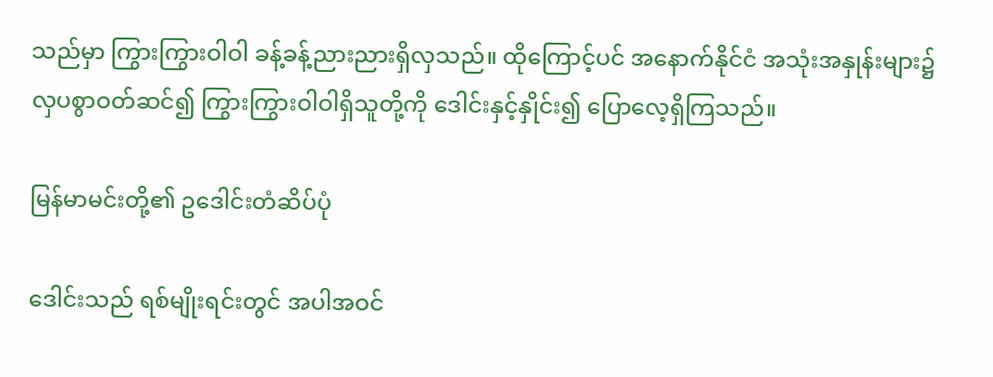သည်မှာ ကြွားကြွားဝါဝါ ခန့်ခန့်ညားညားရှိလှသည်။ ထိုကြောင့်ပင် အနောက်နိုင်ငံ အသုံးအနှုန်းများ၌ လှပစွာဝတ်ဆင်၍ ကြွားကြွားဝါဝါရှိသူတို့ကို ဒေါင်းနှင့်နှိုင်း၍ ပြောလေ့ရှိကြသည်။

မြန်မာမင်းတို့၏ ဥဒေါင်းတံဆိပ်ပုံ

ဒေါင်းသည် ရစ်မျိုးရင်းတွင် အပါအဝင်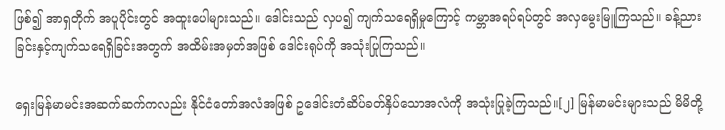ဖြစ်၍ အာရှတိုက် အပူပိုင်းတွင် အထူးပေါများသည်။ ဒေါင်းသည် လှပ၍ ကျက်သရေရှိမှုကြောင့် ကမ္ဘာအရပ်ရပ်တွင် အလှမွေးမြူကြသည်။ ခန့်ညားခြင်းနှင့်ကျက်သရေရှိခြင်းအတွက် အထိမ်းအမှတ်အဖြစ် ဒေါင်းရုပ်ကို အသုံးပြုကြသည်။

ရှေးမြန်မာမင်းအဆက်ဆက်ကလည်း နိုင်ငံတော်အလံအဖြစ် ဥဒေါင်းတံဆိပ်ခတ်နှိပ်သောအလံကို အသုံးပြုခဲ့ကြသည်။[၂] မြန်မာမင်းများသည် မိမိတို့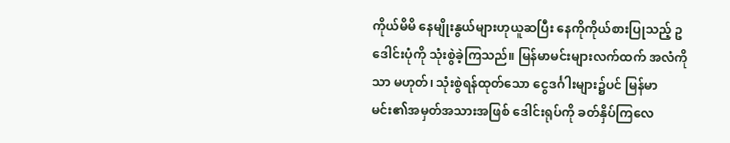ကိုယ်မိမိ နေမျိုးနွယ်များဟုယူဆပြီး နေကိုကိုယ်စားပြုသည့် ဥဒေါင်းပုံကို သုံးစွဲခဲ့ကြသည်။ မြန်မာမင်းများလက်ထက် အလံကိုသာ မဟုတ်၊ သုံးစွဲရန်ထုတ်သော ငွေဒင်္ဂါးများ၌ပင် မြန်မာမင်း၏အမှတ်အသားအဖြစ် ဒေါင်းရုပ်ကို ခတ်နှိပ်ကြလေ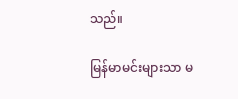သည်။

မြန်မာမင်းများသာ မ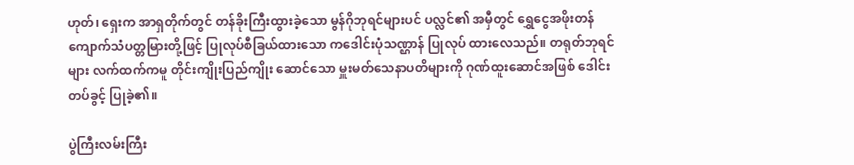ဟုတ်၊ ရှေးက အာရှတိုက်တွင် တန်ခိုးကြီးထွားခဲ့သော မွန်ဂိုဘုရင်များပင် ပလ္လင်၏ အမှီတွင် ရွှေငွေအဖိုးတန် ကျောက်သံပတ္တမြားတို့ဖြင့် ပြုလုပ်စီခြယ်ထားသော ကဒေါင်းပုံသဏ္ဌာန် ပြုလုပ် ထားလေသည်။ တရုတ်ဘုရင်များ လက်ထက်ကမူ တိုင်းကျိုးပြည်ကျိုး ဆောင်သော မှူးမတ်သေနာပတိများကို ဂုဏ်ထူးဆောင်အဖြစ် ဒေါင်းတပ်ခွင့် ပြုခဲ့၏။

ပွဲကြီးလမ်းကြီး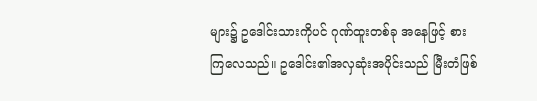များ၌ ဥဒေါင်းသားကိုပင် ဂုဏ်ထူးတစ်ခု အနေဖြင့် စားကြလေသည်။ ဥဒေါင်း၏အလှဆုံးအပိုင်းသည် မြီးတံဖြစ်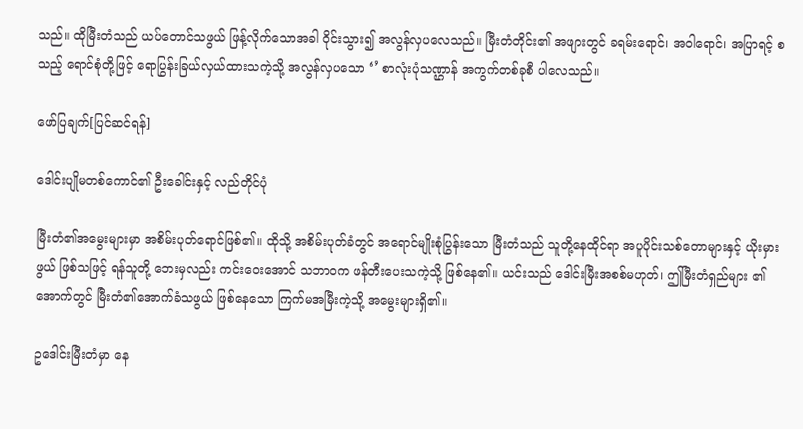သည်။ ထိုမြီးတံသည် ယပ်တောင်သဖွယ် ဖြန့်လိုက်သောအခါ ဝိုင်းသွား၍ အလွန်လှပလေသည်။ မြီးတံတိုင်း၏ အဖျားတွင် ခရမ်းရောင်၊ အဝါရောင်၊ အပြာရင့် စသည့် ရောင်စုံတို့ဖြင့် ရောပြွန်းခြယ်လှယ်ထားသကဲ့သို့ အလွန်လှပသော ‘’ စာလုံးပုံသဏ္ဌာန် အကွက်တစ်ခုစီ ပါလေသည်။

ဖော်ပြချက်[ပြင်ဆင်ရန်]

ဒေါင်းပျိုမတစ်ကောင်၏ ဦးခေါင်းနှင့် လည်တိုင်ပုံ

မြီးတံ၏အမွေးများမှာ အစိမ်းပုတ်ရောင်ဖြစ်၏။ ထိုသို့ အစိမ်းပုတ်ခံတွင် အရောင်မျိုးစုံပြွန်းသော မြီးတံသည် သူတို့နေထိုင်ရာ အပူပိုင်းသစ်တောများနှင့် ယိုးမှားဖွယ် ဖြစ်သဖြင့် ရန်သူတို့ ဘေးမှလည်း ကင်းဝေးအောင် သဘာဝက ဖန်တီးပေးသကဲ့သို့ ဖြစ်နေ၏။ ယင်းသည် ဒေါင်းမြီးအစစ်မဟုတ်၊ ဤမြီးတံရှည်များ ၏အောက်တွင် မြီးတံ၏အောက်ခံသဖွယ် ဖြစ်နေသော ကြက်မအမြီးကဲ့သို့ အမွေးများရှိ၏။

ဥဒေါင်းမြီးတံမှာ နေ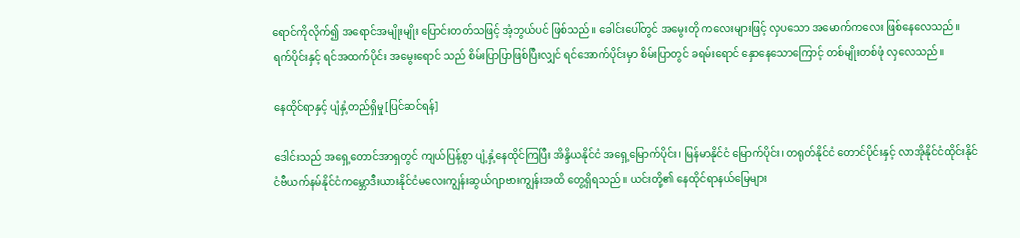ရောင်ကိုလိုက်၍ အရောင်အမျိုးမျိုး ပြောင်းတတ်သဖြင့် အံ့ဘွယ်ပင် ဖြစ်သည်။ ခေါင်းပေါ်တွင် အမွေးတို ကလေးများဖြင့် လှပသော အမောက်ကလေး ဖြစ်နေလေသည်။ ရက်ပိုင်းနှင့် ရင်အထက်ပိုင်း အမွေးရောင် သည် စိမ်းပြာပြာဖြစ်ပြီးလျှင် ရင်အောက်ပိုင်းမှာ စိမ်းပြာတွင် ခရမ်းရောင် နှောနေသောကြောင့် တစ်မျိုးတစ်ဖုံ လှလေသည်။

နေထိုင်ရာနှင့် ပျံနှံ့တည်ရှိမှု[ပြင်ဆင်ရန်]

ဒေါင်းသည် အရှေ့တောင်အာရှတွင် ကျယ်ပြန့်စွာ ပျံ့နှံ့နေထိုင်ကြပြီး အိန္ဒိယနိုင်ငံ အရှေ့မြောက်ပိုင်း၊ မြန်မာနိုင်ငံ မြောက်ပိုင်း၊ တရုတ်နိုင်ငံ တောင်ပိုင်းနှင့် လာအိုနိုင်ငံထိုင်းနိုင်ငံဗီယက်နမ်နိုင်ငံကမ္ဘောဒီးယားနိုင်ငံမလေးကျွန်းဆွယ်ဂျာဗားကျွန်းအထိ တွေ့ရှိရသည်။ ယင်းတို့၏ နေထိုင်ရာနယ်မြေများ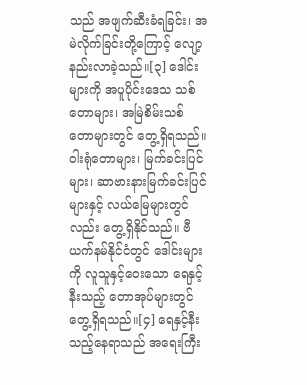သည် အဖျက်ဆီးခံရခြင်း၊ အမဲလိုက်ခြင်းတို့ကြောင့် လျော့နည်းလာခဲ့သည်။[၃] ဒေါင်းများကို အပူပိုင်းဒေသ သစ်တောများ၊ အမြဲစိမ်းသစ်တောများတွင် တွေ့ရှိရသည်။ ဝါးရုံတောများ၊ မြက်ခင်းပြင်များ၊ ဆာဗားနားမြက်ခင်းပြင်များနှင့် လယ်မြေများတွင်လည်း တွေ့ရှိနိုင်သည်။ ဗီယက်နမ်နိုင်ငံတွင် ဒေါင်းများကို လူသူနှင့်ဝေးသော ရေနှင့်နီးသည့် တောအုပ်များတွင် တွေ့ရှိရသည်။[၄] ရေနှင့်နီးသည့်နေရာသည် အရေးကြီး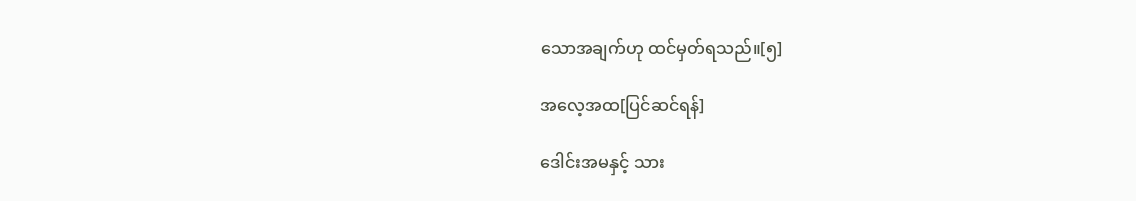သောအချက်ဟု ထင်မှတ်ရသည်။[၅]

အလေ့အထ[ပြင်ဆင်ရန်]

ဒေါင်းအမနှင့် သား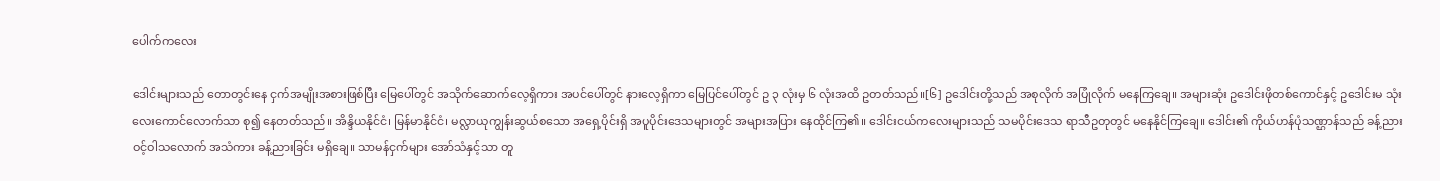ပေါက်ကလေး

ဒေါင်းများသည် တောတွင်းနေ ငှက်အမျိုးအစားဖြစ်ပြီး မြေပေါ်တွင် အသိုက်ဆောက်လေ့ရှိကား အပင်ပေါ်တွင် နားလေ့ရှိကာ မြေပြင်ပေါ်တွင် ဥ ၃ လုံးမှ ၆ လုံးအထိ ဥတတ်သည်။[၆] ဥဒေါင်းတို့သည် အစုလိုက် အပြုံလိုက် မနေကြချေ။ အများဆုံး ဥဒေါင်းဖိုတစ်ကောင်နှင့် ဥဒေါင်းမ သုံးလေးကောင်လောက်သာ စု၍ နေတတ်သည်။ အိန္ဒိယနိုင်ငံ၊ မြန်မာနိုင်ငံ၊ မလ္လာယုကျွန်းဆွယ်စသော အရှေ့ပိုင်းရှိ အပူပိုင်းဒေသများတွင် အများအပြား နေထိုင်ကြ၏။ ဒေါင်းငယ်ကလေးများသည် သမပိုင်းဒေသ ရာသီဥတုတွင် မနေနိုင်ကြချေ။ ဒေါင်း၏ ကိုယ်ဟန်ပုံသဏ္ဌာန်သည် ခန့်ညားဝင့်ဝါသလောက် အသံကား ခန့်ညားခြင်း မရှိချေ။ သာမန်ငှက်များ အော်သံနှင့်သာ တူ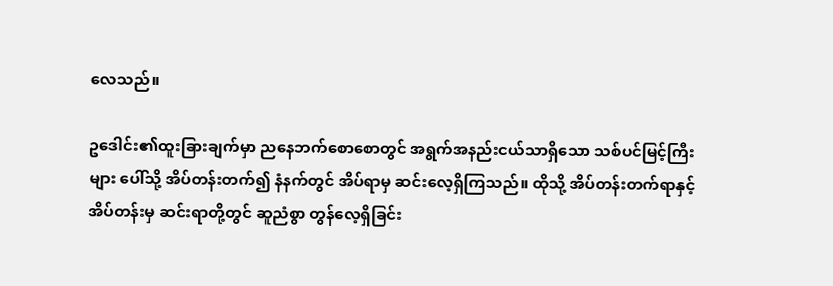လေသည်။

ဥဒေါင်း၏ထူးခြားချက်မှာ ညနေဘက်စောစောတွင် အရွက်အနည်းငယ်သာရှိသော သစ်ပင်မြင့်ကြီးများ ပေါ်သို့ အိပ်တန်းတက်၍ နံနက်တွင် အိပ်ရာမှ ဆင်းလေ့ရှိကြသည်။ ထိုသို့ အိပ်တန်းတက်ရာနှင့် အိပ်တန်းမှ ဆင်းရာတို့တွင် ဆူညံစွာ တွန်လေ့ရှိခြင်း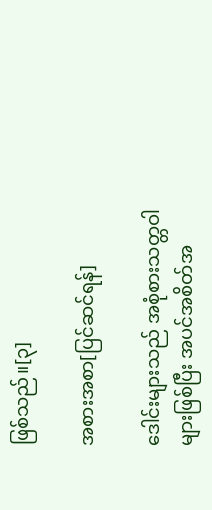ဖြစ်သည်။[၃]

အစားအစာ[ပြင်ဆင်ရန်]

ဒေါင်းများသည် အစုံစားသတ္တဝါများဖြစ်ပြီး အပင်အစိတ်အ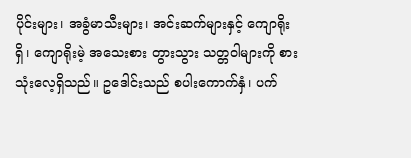ပိုင်းများ၊ အခွံမာသီးများ၊ အင်းဆက်များနှင့် ကျောရိုးရှိ၊ ကျောရိုးမဲ့ အသေးစား တွားသွား သတ္တဝါများကို စားသုံးလေ့ရှိသည်။ ဥဒေါင်းသည် စပါးကောက်နှံ၊ ပက်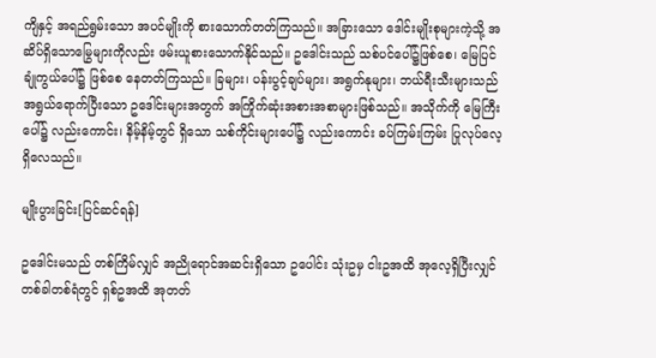ကျိနှင့် အရည်ရွမ်းသော အပင်မျိုးကို စားသောက်တတ်ကြသည်။ အခြားသော ဒေါင်းမျိုးစုများကဲ့သို့ အဆိပ်ရှိသောမြွေများကိုလည်း ဖမ်းယူစားသောက်နိုင်သည်။ ဥဒေါင်းသည် သစ်ပင်ပေါ်၌ဖြစ်စေ၊ မြေပြင်ချုံကွယ်ပေါ်၌ ဖြစ်စေ နေတတ်ကြသည်။ ခြများ၊ ပန်းပွင့်ချပ်များ၊ အရွက်နုများ၊ ဘယ်ရီးသီးများသည် အရွယ်ရောက်ပြီးသော ဥဒေါင်းများအတွက် အကြိုက်ဆုံးအစားအစာများဖြစ်သည်။ အသိုက်ကို မြေကြီး ပေါ်၌ လည်းကောင်း၊ နိမ့်နိမ့်တွင် ရှိသော သစ်ကိုင်းများပေါ်၌ လည်းကောင်း ခပ်ကြမ်းကြမ်း ပြုလုပ်လေ့ရှိလေသည်။

မျိုးပွားခြင်း[ပြင်ဆင်ရန်]

ဥဒေါင်းမသည် တစ်ကြိမ်လျှင် အညိုရောင်အဆင်းရှိသော ဥပေါင်း သုံးဥမှ ငါးဥအထိ အုလေ့ရှိပြီးလျှင် တစ်ခါတစ်ရံတွင် ရှစ်ဥအထိ အုတတ်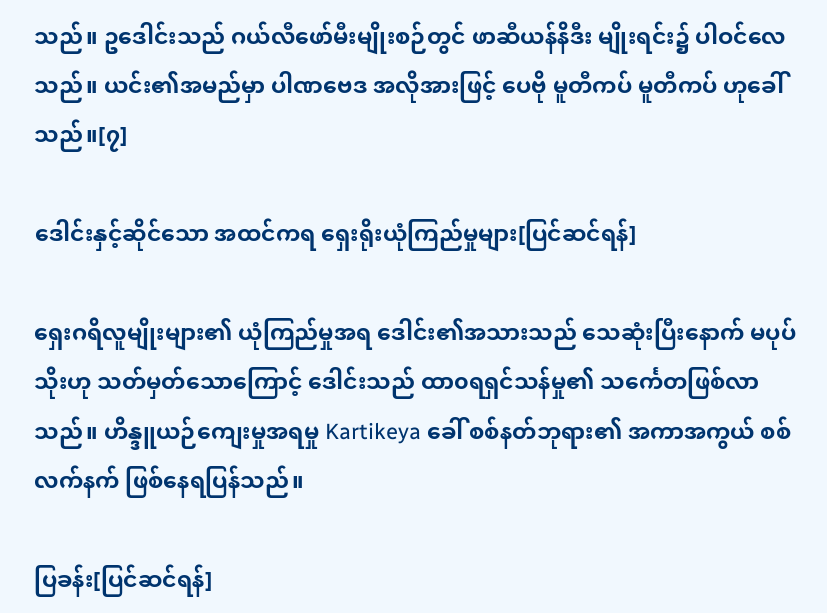သည်။ ဥဒေါင်းသည် ဂယ်လီဖော်မီးမျိုးစဉ်တွင် ဖာဆီယန်နိဒီး မျိုးရင်း၌ ပါဝင်လေသည်။ ယင်း၏အမည်မှာ ပါဏဗေဒ အလိုအားဖြင့် ပေဗို မူတီကပ် မူတီကပ် ဟုခေါ်သည်။[၇]

ဒေါင်းနှင့်ဆိုင်သော အထင်ကရ ရှေးရိုးယုံကြည်မှုများ[ပြင်ဆင်ရန်]

ရှေးဂရိလူမျိုးများ၏ ယုံကြည်မှုအရ ဒေါင်း၏အသားသည် သေဆုံးပြီးနောက် မပုပ်သိုးဟု သတ်မှတ်သောကြောင့် ဒေါင်းသည် ထာ၀ရရှင်သန်မှု၏ သင်္ကေတဖြစ်လာသည်။ ဟိန္ဒူယဉ်ကျေးမှုအရမှု Kartikeya ခေါ် စစ်နတ်ဘုရား၏ အကာအကွယ် စစ်လက်နက် ဖြစ်နေရပြန်သည်။

ပြခန်း[ပြင်ဆင်ရန်]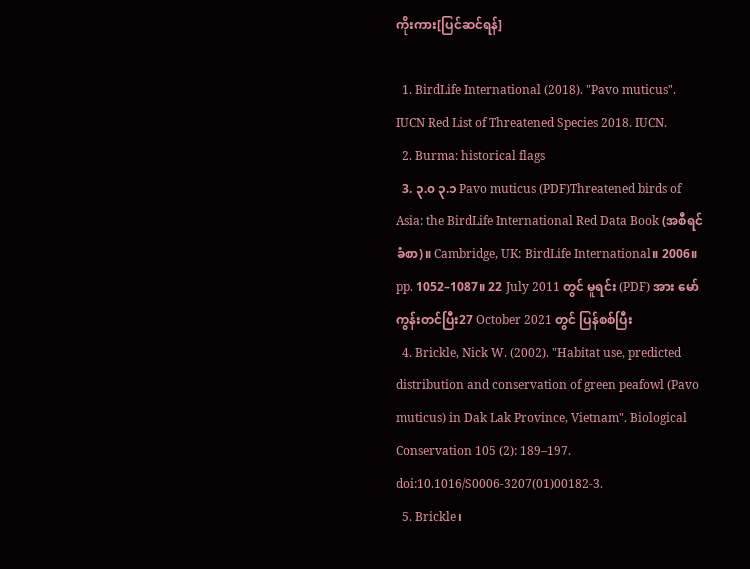ကိုးကား[ပြင်ဆင်ရန်]

  1. BirdLife International (2018). "Pavo muticus". IUCN Red List of Threatened Species 2018. IUCN.
  2. Burma: historical flags
  3. ၃.၀ ၃.၁ Pavo muticus (PDF)Threatened birds of Asia: the BirdLife International Red Data Book (အစီရင်ခံစာ)။ Cambridge, UK: BirdLife International။ 2006။ pp. 1052–1087။ 22 July 2011 တွင် မူရင်း (PDF) အား မော်ကွန်းတင်ပြီး27 October 2021 တွင် ပြန်စစ်ပြီး
  4. Brickle, Nick W. (2002). "Habitat use, predicted distribution and conservation of green peafowl (Pavo muticus) in Dak Lak Province, Vietnam". Biological Conservation 105 (2): 189–197. doi:10.1016/S0006-3207(01)00182-3.
  5. Brickle၊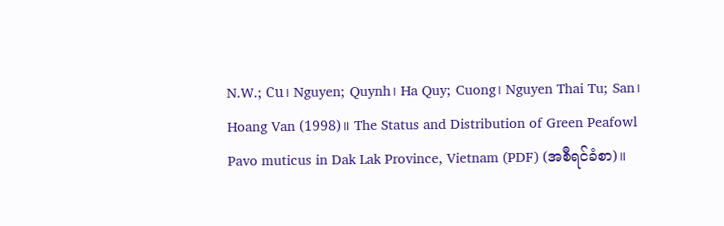N.W.; Cu၊ Nguyen; Quynh၊ Ha Quy; Cuong၊ Nguyen Thai Tu; San၊ Hoang Van (1998)။ The Status and Distribution of Green Peafowl Pavo muticus in Dak Lak Province, Vietnam (PDF) (အစီရင်ခံစာ)။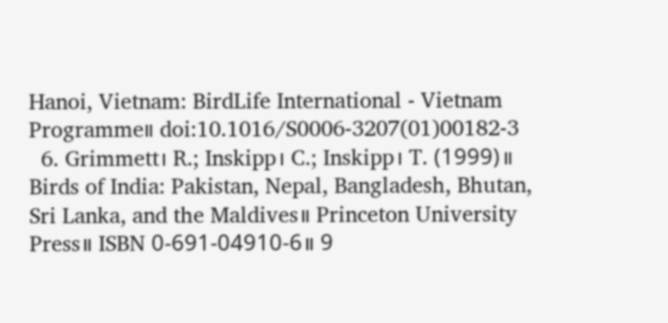Hanoi, Vietnam: BirdLife International - Vietnam Programme။ doi:10.1016/S0006-3207(01)00182-3
  6. Grimmett၊ R.; Inskipp၊ C.; Inskipp၊ T. (1999)။ Birds of India: Pakistan, Nepal, Bangladesh, Bhutan, Sri Lanka, and the Maldives။ Princeton University Press။ ISBN 0-691-04910-6။ 9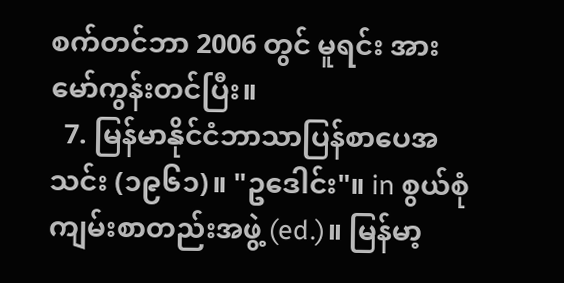စက်တင်ဘာ 2006 တွင် မူရင်း အား မော်ကွန်းတင်ပြီး။
  7. မြန်မာနိုင်ငံဘာသာပြန်စာပေအသင်း (၁၉၆၁)။ "ဥဒေါင်း"။ in စွယ်စုံကျမ်းစာတည်းအဖွဲ့ (ed.)။ မြန်မာ့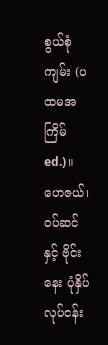စွယ်စုံကျမ်း (ပထမအကြိမ် ed.)။ ဟေဇယ်၊ ဝပ်ဆင်နှင့် ဗိုင်းနေး ပုံနှိပ်လုပ်ငန်း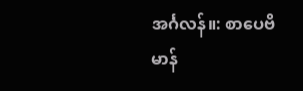အင်္ဂလန်။: စာပေဗိမာန်